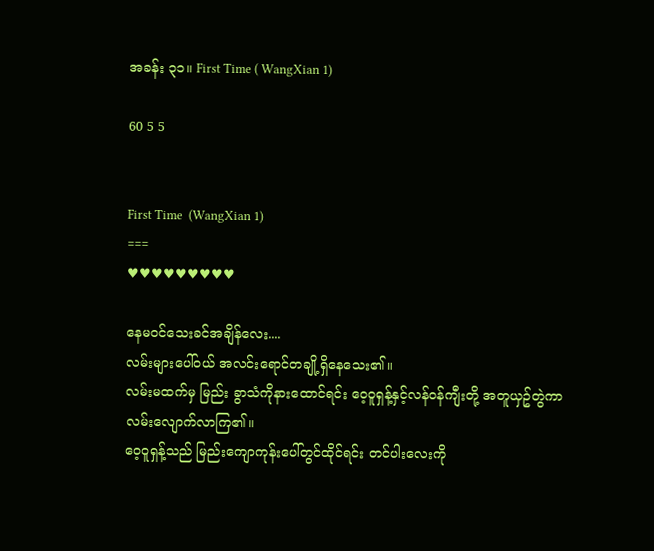အခန်း ၃၁။ First Time ( WangXian 1)

60 5 5


First Time  (WangXian 1)
===
♥♥♥♥♥♥♥♥♥

နေမဝင်သေးခင်အချိန်လေး....
လမ်းများပေါ်ဝယ် အလင်းရောင်တချို့ရှိနေသေး၏။
လမ်းမထက်မှ မြည်း ခွာသံကိုနားထောင်ရင်း ဝေ့ဝူရှန့်နှင့်လန်ဝန်ကျီးတို့ အတူယှဥ်တွဲကာ လမ်းလျောက်လာကြ၏။
ဝေ့ဝူရှန့်သည် မြည်းကျောကုန်းပေါ်တွင်ထိုင်ရင်း တင်ပါးလေးကို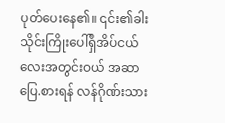ပုတ်ပေးနေ၏။ ၎င်း၏ခါးသိုင်းကြိုးပေါ်ရှိအိပ်ငယ်လေးအတွင်းဝယ် အဆာပြေ.စားရန် လန်ဂိုဏ်းသား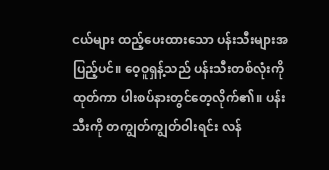ငယ်များ ထည့်ပေးထားသော ပန်းသီးများအပြည့်ပင်။ ဝေ့ဝူရှန့်သည် ပန်းသီးတစ်လုံးကို ထုတ်ကာ ပါးစပ်နားတွင်တေ့လိုက်၏။ ပန်းသီးကို တကျွတ်ကျွတ်ဝါးရင်း လန်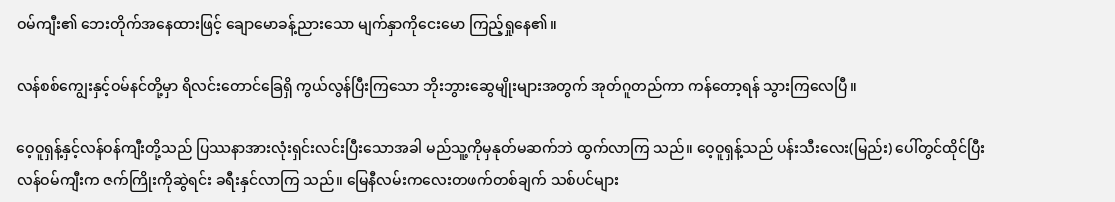ဝမ်ကျီး၏ ဘေးတိုက်အနေထားဖြင့် ချောမောခန့်ညားသော မျက်နှာကိုငေးမော ကြည့်ရှုနေ၏။

လန်စစ်ကျွေးနှင့်ဝမ်နင်တို့မှာ ရိလင်းတောင်ခြေရှိ ကွယ်လွန်ပြီးကြသော ဘိုးဘွားဆွေမျိုးများအတွက် အုတ်ဂူတည်ကာ ကန်တော့ရန် သွားကြလေပြီ။

ဝေ့ဝူရှန့်နှင့်လန်ဝန်ကျီးတို့သည် ပြဿနာအားလုံးရှင်းလင်းပြီးသောအခါ မည်သူ့ကိုမှနုတ်မဆက်ဘဲ ထွက်လာကြ သည်။ ဝေ့ဝူရှန့်သည် ပန်းသီးလေး(မြည်း) ပေါ်တွင်ထိုင်ပြီး လန်ဝမ်ကျီးက ဇက်ကြိုးကိုဆွဲရင်း ခရီးနှင်လာကြ သည်။ မြေနီလမ်းကလေးတဖက်တစ်ချက် သစ်ပင်များ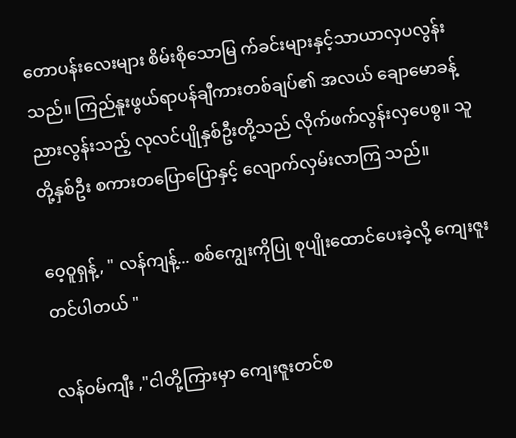တောပန်းလေးများ စိမ်းစိုသောမြ က်ခင်းများနှင့်သာယာလှပလွန်းသည်။ ကြည်နူးဖွယ်ရာပန်ချီကားတစ်ချပ်၏ အလယ် ချောမောခန့်ညားလွန်းသည့် လုလင်ပျိုနှစ်ဦးတို့သည် လိုက်ဖက်လွန်းလှပေစွ။ သူတို့နှစ်ဦး စကားတပြောပြောနှင့် လျောက်လှမ်းလာကြ သည်။

ဝေ့ဝူရှန့်, " လန်ကျန့်... စစ်ကျွေးကိုပြု စုပျိုးထောင်ပေးခဲ့လို့ ကျေးဇူးတင်ပါတယ် "

လန်ဝမ်ကျီး ,"ငါတို့ကြားမှာ ကျေးဇူးတင်စ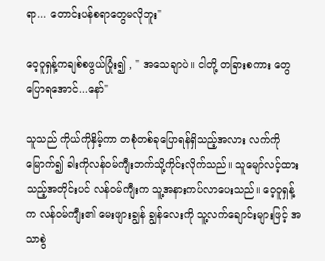ရာ... တောင်းပန်စရာတွေမလိုဘူး"

ဝေ့ဝူရှန့်ကချစ်စဖွယ်ပြုံး၍ , " အသေချာပဲ။ ငါတို့ တခြားစကား တွေပြောရအောင်...နော်"

သူသည် ကိုယ်ကိုနှိမ့်ကာ တစုံတစ်ခုပြောရန်ရှိသည့်အလား လက်ကိုမြောက်၍ ခါးကိုလန်ဝမ်ကျီးဘက်သို့ကိုင်းလိုက်သည်။ သူမျော်လင့်ထားသည့်အတိုင်းပင် လန်ဝမ်ကျီးက သူ့အနားကပ်လာပေးသည်။ ဝေ့ဝူရှန့်က လန်ဝမ်ကျီး၏ မေးဖျားချွန် ချွန်လေးကို သူ့လက်ချောင်းများဖြင့် အသာစွဲ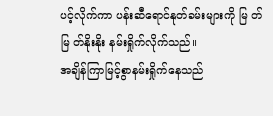ပင့်လိုက်ကာ ပန်းဆီရောင်နုတ်ခမ်းများကို မြ တ် မြ တ်နိုးနိုး နမ်းရှိုက်လိုက်သည်။
အချိန်ကြာမြင့်စွာနမ်းရှိုက်နေသည်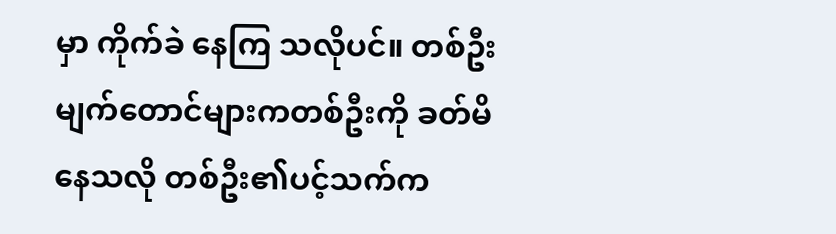မှာ ကိုက်ခဲ နေကြ သလိုပင်။ တစ်ဦးမျက်တောင်များကတစ်ဦးကို ခတ်မိနေသလို တစ်ဦး၏ပင့်သက်က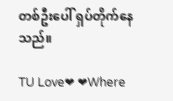တစ်ဦးပေါ် ရှပ်တိုက်နေသည်။

TU Love❤ ❤Where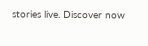stories live. Discover now